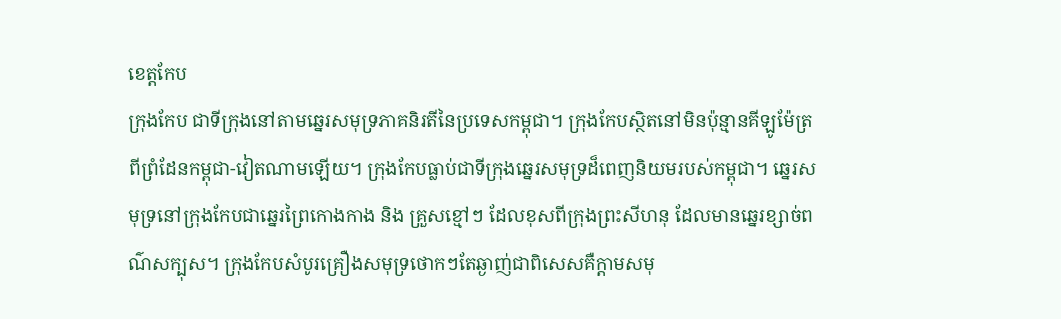ខេត្តកែប
ក្រុងកែប ជាទីក្រុងនៅតាមឆ្នេរសមុទ្រភាគនិរតីនៃប្រទេសកម្ពុជា។ ក្រុងកែបស្ថិតនៅមិនប៉ុន្មានគីឡូម៉ែត្រពីព្រំដែនកម្ពុជា-វៀតណាមឡើយ។ ក្រុងកែបធ្លាប់ជាទីក្រុងឆ្នេរសមុទ្រដ៏ពេញនិយមរបស់កម្ពុជា។ ឆ្នេរសមុទ្រនៅក្រុងកែបជាឆ្នេរព្រៃកោងកាង និង គ្រួសខ្មៅៗ ដែលខុសពីក្រុងព្រះសីហនុ ដែលមានឆ្នេរខ្សាច់ពណ៌សក្បុស។ ក្រុងកែបសំបូរគ្រឿងសមុទ្រថោកៗតែឆ្ងាញ់ជាពិសេសគឺក្ដាមសមុ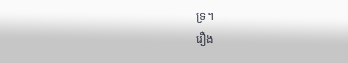ទ្រ។
រឿង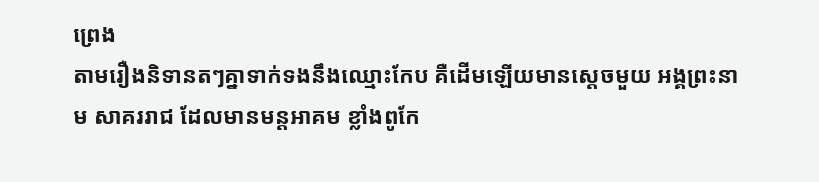ព្រេង
តាមរឿងនិទានតៗគ្នាទាក់ទងនឹងឈ្មោះកែប គឺដើមឡើយមានស្តេចមួយ អង្គព្រះនាម សាគររាជ ដែលមានមន្តអាគម ខ្លាំងពូកែ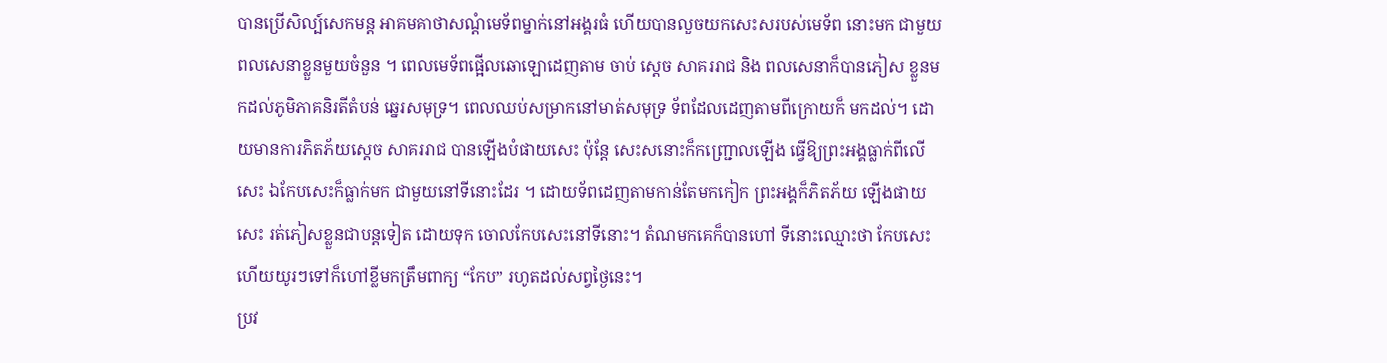បានប្រើសិល្ប៍សេកមន្ត អាគមគាថាសណ្តំមេទ័ពម្នាក់នៅអង្គរធំ ហើយបានលួចយកសេះសរបស់មេទ័ព នោះមក ជាមួយពលសេនាខ្លួនមួយចំនួន ។ ពេលមេទ័ពផ្អើលឆោឡោដេញតាម ចាប់ ស្តេច សាគររាជ និង ពលសេនាក៏បានភៀស ខ្លួនមកដល់ភូមិភាគនិរតីតំបន់ ឆ្នេរសមុទ្រ។ ពេលឈប់សម្រាកនៅមាត់សមុទ្រ ទ័ពដែលដេញតាមពីក្រោយក៏ មកដល់។ ដោយមានការភិតភ័យស្តេច សាគររាជ បានឡើងបំផាយសេះ ប៉ុន្តែ សេះសនោះក៏កញ្ជ្រោលឡើង ធ្វើឱ្យព្រះអង្គធ្លាក់ពីលើសេះ ឯកែបសេះក៏ធ្លាក់មក ជាមួយនៅទីនោះដែរ ។ ដោយទ័ពដេញតាមកាន់តែមកកៀក ព្រះអង្គក៏ភិតភ័យ ឡើងផាយសេះ រត់ភៀសខ្លួនជាបន្តទៀត ដោយទុក ចោលកែបសេះនៅទីនោះ។ តំណមកគេក៏បានហៅ ទីនោះឈ្មោះថា កែបសេះហើយយូរៗទៅក៏ហៅខ្លីមកត្រឹមពាក្យ “កែប” រហូតដល់សព្វថ្ងៃនេះ។
ប្រវ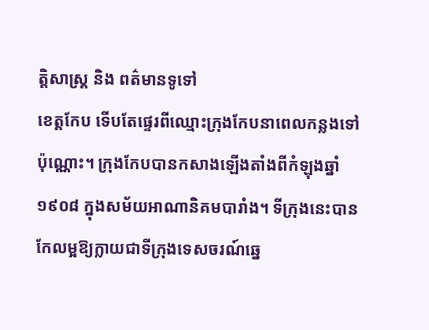ត្តិសាស្រ្ត និង ពត៌មានទូទៅ
ខេត្តកែប ទើបតែផ្ទេរពីឈ្មោះក្រុងកែបនាពេលកន្លងទៅប៉ុណ្ណោះ។ ក្រុងកែបបានកសាងឡើងតាំងពីកំឡុងឆ្នាំ ១៩០៨ ក្នុងសម័យអាណានិគមបារាំង។ ទីក្រុងនេះបានកែលម្អឱ្យក្លាយជាទីក្រុងទេសចរណ៍ឆ្នេ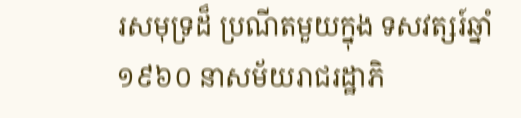រសមុទ្រដ៏ ប្រណីតមួយក្នុង ទសវត្សរ៍ឆ្នាំ ១៩៦០ នាសម័យរាជរដ្ឋាភិ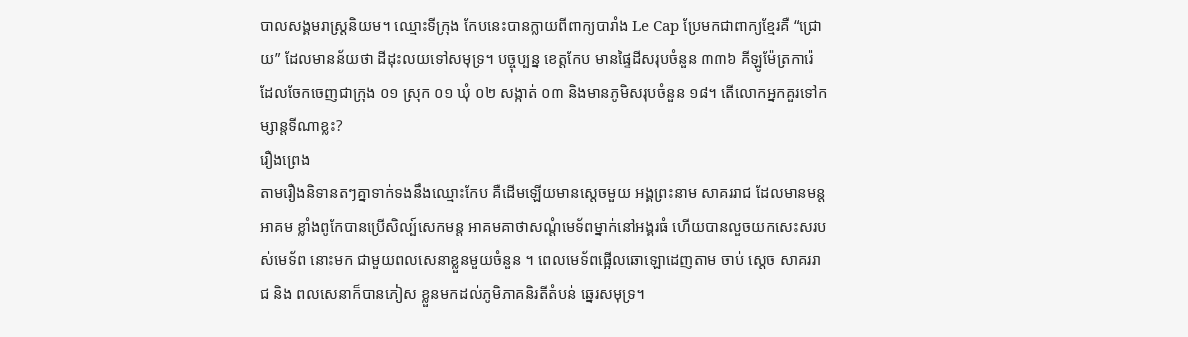បាលសង្គមរាស្ត្រនិយម។ ឈ្មោះទីក្រុង កែបនេះបានក្លាយពីពាក្យបារាំង Le Cap ប្រែមកជាពាក្យខ្មែរគឺ “ជ្រោយ” ដែលមានន័យថា ដីដុះលយទៅសមុទ្រ។ បច្ចុប្បន្ន ខេត្តកែប មានផ្ទៃដីសរុបចំនួន ៣៣៦ គីឡូម៉ែត្រការ៉េ ដែលចែកចេញជាក្រុង ០១ ស្រុក ០១ ឃុំ ០២ សង្កាត់ ០៣ និងមានភូមិសរុបចំនួន ១៨។ តើលោកអ្នកគួរទៅកម្សាន្តទីណាខ្លះ?
រឿងព្រេង
តាមរឿងនិទានតៗគ្នាទាក់ទងនឹងឈ្មោះកែប គឺដើមឡើយមានស្តេចមួយ អង្គព្រះនាម សាគររាជ ដែលមានមន្តអាគម ខ្លាំងពូកែបានប្រើសិល្ប៍សេកមន្ត អាគមគាថាសណ្តំមេទ័ពម្នាក់នៅអង្គរធំ ហើយបានលួចយកសេះសរបស់មេទ័ព នោះមក ជាមួយពលសេនាខ្លួនមួយចំនួន ។ ពេលមេទ័ពផ្អើលឆោឡោដេញតាម ចាប់ ស្តេច សាគររាជ និង ពលសេនាក៏បានភៀស ខ្លួនមកដល់ភូមិភាគនិរតីតំបន់ ឆ្នេរសមុទ្រ។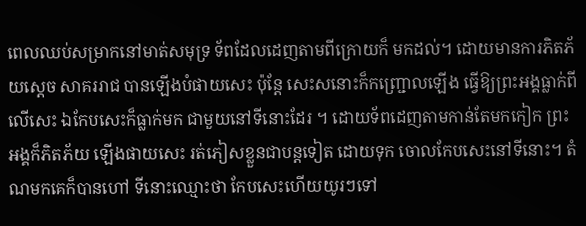ពេលឈប់សម្រាកនៅមាត់សមុទ្រ ទ័ពដែលដេញតាមពីក្រោយក៏ មកដល់។ ដោយមានការភិតភ័យស្តេច សាគររាជ បានឡើងបំផាយសេះ ប៉ុន្តែ សេះសនោះក៏កញ្ជ្រោលឡើង ធ្វើឱ្យព្រះអង្គធ្លាក់ពីលើសេះ ឯកែបសេះក៏ធ្លាក់មក ជាមួយនៅទីនោះដែរ ។ ដោយទ័ពដេញតាមកាន់តែមកកៀក ព្រះអង្គក៏ភិតភ័យ ឡើងផាយសេះ រត់ភៀសខ្លួនជាបន្តទៀត ដោយទុក ចោលកែបសេះនៅទីនោះ។ តំណមកគេក៏បានហៅ ទីនោះឈ្មោះថា កែបសេះហើយយូរៗទៅ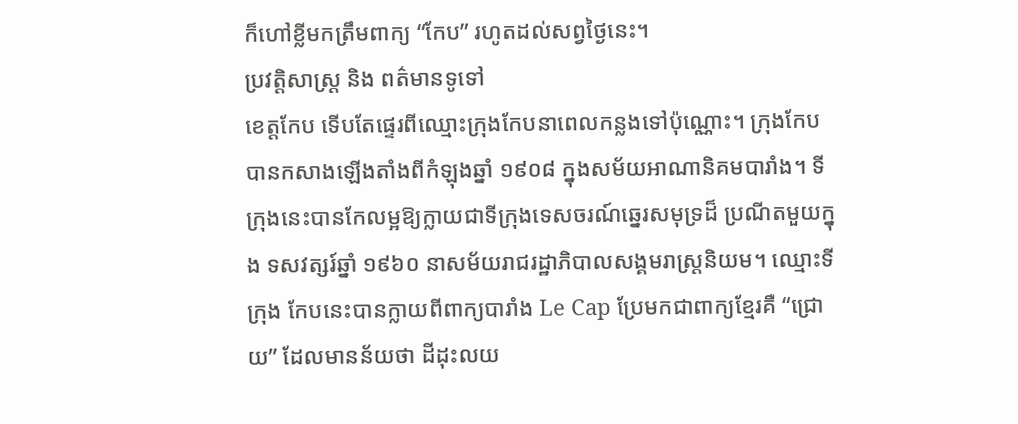ក៏ហៅខ្លីមកត្រឹមពាក្យ “កែប” រហូតដល់សព្វថ្ងៃនេះ។
ប្រវត្តិសាស្រ្ត និង ពត៌មានទូទៅ
ខេត្តកែប ទើបតែផ្ទេរពីឈ្មោះក្រុងកែបនាពេលកន្លងទៅប៉ុណ្ណោះ។ ក្រុងកែបបានកសាងឡើងតាំងពីកំឡុងឆ្នាំ ១៩០៨ ក្នុងសម័យអាណានិគមបារាំង។ ទីក្រុងនេះបានកែលម្អឱ្យក្លាយជាទីក្រុងទេសចរណ៍ឆ្នេរសមុទ្រដ៏ ប្រណីតមួយក្នុង ទសវត្សរ៍ឆ្នាំ ១៩៦០ នាសម័យរាជរដ្ឋាភិបាលសង្គមរាស្ត្រនិយម។ ឈ្មោះទីក្រុង កែបនេះបានក្លាយពីពាក្យបារាំង Le Cap ប្រែមកជាពាក្យខ្មែរគឺ “ជ្រោយ” ដែលមានន័យថា ដីដុះលយ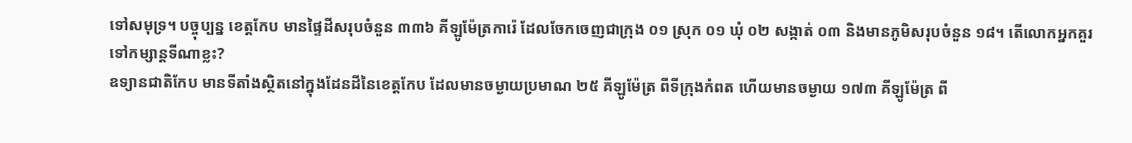ទៅសមុទ្រ។ បច្ចុប្បន្ន ខេត្តកែប មានផ្ទៃដីសរុបចំនួន ៣៣៦ គីឡូម៉ែត្រការ៉េ ដែលចែកចេញជាក្រុង ០១ ស្រុក ០១ ឃុំ ០២ សង្កាត់ ០៣ និងមានភូមិសរុបចំនួន ១៨។ តើលោកអ្នកគួរទៅកម្សាន្តទីណាខ្លះ?
ឧទ្យានជាតិកែប មានទីតាំងស្ថិតនៅក្នុងដែនដីនៃខេត្តកែប ដែលមានចម្ងាយប្រមាណ ២៥ គីឡូម៉ែត្រ ពីទីក្រុងកំពត ហើយមានចម្ងាយ ១៧៣ គីឡូម៉ែត្រ ពី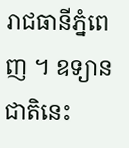រាជធានីភ្នំពេញ ។ ឧទ្យានជាតិនេះ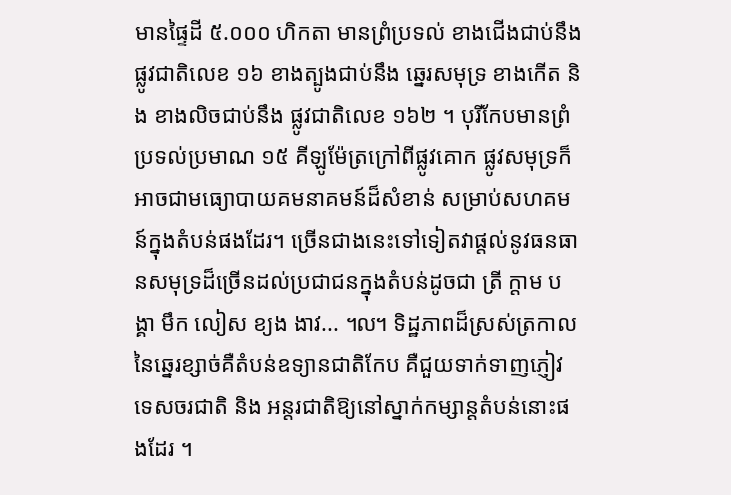មានផ្ទៃដី ៥.០០០ ហិកតា មានព្រំប្រទល់ ខាងជើងជាប់នឹង ផ្លូវជាតិលេខ ១៦ ខាងត្បូងជាប់នឹង ឆ្នេរសមុទ្រ ខាងកើត និង ខាងលិចជាប់នឹង ផ្លូវជាតិលេខ ១៦២ ។ បុរីកែបមានព្រំប្រទល់ប្រមាណ ១៥ គីឡូម៉ែត្រក្រៅពីផ្លូវគោក ផ្លូវសមុទ្រក៏អាចជាមធ្យោបាយគមនាគមន៍ដ៏សំខាន់ សម្រាប់សហគមន៍ក្នុងតំបន់ផងដែរ។ ច្រើនជាងនេះទៅទៀតវាផ្តល់នូវធនធានសមុទ្រដ៏ច្រើនដល់ប្រជាជនក្នុងតំបន់ដូចជា ត្រី ក្តាម បង្គា មឹក លៀស ខ្យង ងាវ... ៘ ទិដ្ឋភាពដ៏ស្រស់ត្រកាលនៃឆ្នេរខ្សាច់គឺតំបន់ឧទ្យានជាតិកែប គឺជួយទាក់ទាញភ្ញៀវ ទេសចរជាតិ និង អន្តរជាតិឱ្យនៅស្នាក់កម្សាន្តតំបន់នោះផងដែរ ។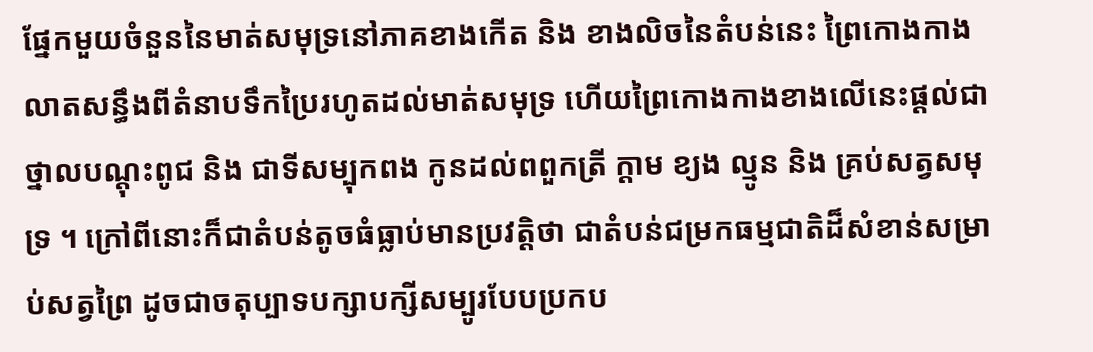ផ្នែកមួយចំនួននៃមាត់សមុទ្រនៅភាគខាងកើត និង ខាងលិចនៃតំបន់នេះ ព្រៃកោងកាងលាតសន្ធឹងពីតំនាបទឹកប្រៃរហូតដល់មាត់សមុទ្រ ហើយព្រៃកោងកាងខាងលើនេះផ្តល់ជាថ្នាលបណ្តុះពូជ និង ជាទីសម្បុកពង កូនដល់ពពួកត្រី ក្តាម ខ្យង ល្មូន និង គ្រប់សត្វសមុទ្រ ។ ក្រៅពីនោះក៏ជាតំបន់តូចធំធ្លាប់មានប្រវត្តិថា ជាតំបន់ជម្រកធម្មជាតិដ៏សំខាន់សម្រាប់សត្វព្រៃ ដូចជាចតុប្បាទបក្សាបក្សីសម្បូរបែបប្រកប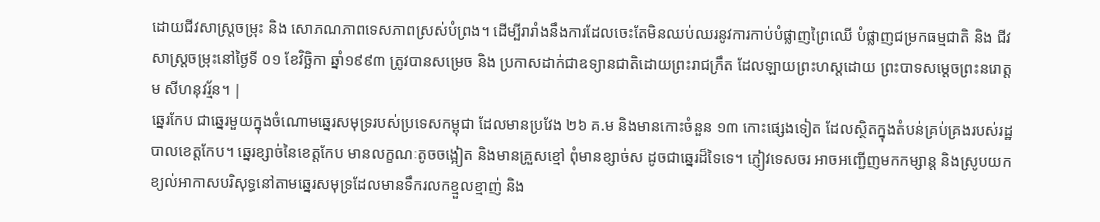ដោយជីវសាស្ត្រចម្រុះ និង សោភណភាពទេសភាពស្រស់បំព្រង។ ដើម្បីរារាំងនឹងការដែលចេះតែមិនឈប់ឈរនូវការកាប់បំផ្លាញព្រៃឈើ បំផ្លាញជម្រកធម្មជាតិ និង ជីវសាស្ត្រចម្រុះនៅថ្ងៃទី ០១ ខែវិច្ឆិកា ឆ្នាំ១៩៩៣ ត្រូវបានសម្រេច និង ប្រកាសដាក់ជាឧទ្យានជាតិដោយព្រះរាជក្រឹត ដែលឡាយព្រះហស្តដោយ ព្រះបាទសម្តេចព្រះនរោត្តម សីហនុវរ្ម័ន។ |
ឆ្នេរកែប ជាឆ្នេរមួយក្នុងចំណោមឆ្នេរសមុទ្ររបស់ប្រទេសកម្ពុជា ដែលមានប្រវែង ២៦ គ.ម និងមានកោះចំនួន ១៣ កោះផ្សេងទៀត ដែលស្ថិតក្នុងតំបន់គ្រប់គ្រងរបស់រដ្ឋបាលខេត្តកែប។ ឆ្នេរខ្សាច់នៃខេត្តកែប មានលក្ខណៈតូចចង្អៀត និងមានគ្រួសខ្មៅ ពុំមានខ្សាច់ស ដូចជាឆ្នេរដ៏ទៃទេ។ ភ្ញៀវទេសចរ អាចអញ្ជើញមកកម្សាន្ត និងស្រូបយកខ្យល់អាកាសបរិសុទ្ធនៅតាមឆ្នេរសមុទ្រដែលមានទឹករលកខ្មួលខ្មាញ់ និង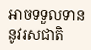អាចទទួលទាននូវរសជាតិ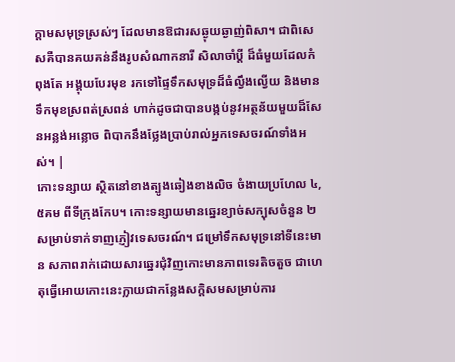ក្តាមសមុទ្រស្រស់ៗ ដែលមានឱជារសឆ្ងុយឆ្ងាញ់ពិសា។ ជាពិសេសគឺបានគយគន់នឹងរូបសំណាកនារី សិលាចាំប្តី ដ៏ធំមួយដែលកំពុងតែ អង្គុយបែរមុខ រកទៅផ្ទៃទឹកសមុទ្រដ៏ធំល្វឹងល្វើយ និងមានទឹកមុខស្រពត់ស្រពន់ ហាក់ដូចជាបានបង្កប់នូវអត្ថន័យមួយដ៏សែនអន្លង់អន្លោច ពិបាកនឹងថ្លែងប្រាប់រាល់អ្នកទេសចរណ៍ទាំងអស់។ |
កោះទន្សាយ ស្ថិតនៅខាងត្បូងឆៀងខាងលិច ចំងាយប្រហែល ៤,៥គម ពីទីក្រុងកែប។ កោះទន្សាយមានឆ្នេរខ្យាច់សក្បុសចំនួន ២សម្រាប់ទាក់ទាញភ្ញៀវទេសចរណ៍។ ជម្រៅទឹកសមុទ្រនៅទីនេះមាន សភាពរាក់ដោយសារឆ្នេរជុំវិញកោះមានភាពទេរតិចតួច ជាហេតុធ្វើអោយកោះនេះក្លាយជាកន្លែងសក្តិសមសម្រាប់ការ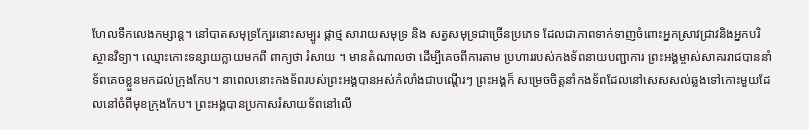ហែលទឹកលេងកម្សាន្ត។ នៅបាតសមុទ្រក្បែរនោះសម្បូរ ផ្កាថ្ម សារាយសមុទ្រ និង សត្វសមុទ្រជាច្រើនប្រភេទ ដែលជាភាពទាក់ទាញចំពោះអ្នកស្រាវជ្រាវនិងអ្នកបរិស្ថានវិទ្យា។ ឈ្មោះកោះទន្សាយក្លាយមកពី ពាក្យថា រំសាយ ។ មានតំណាលថា ដើម្បីគេចពីការតាម ប្រហាររបស់កងទ័ពនាយបញ្ជាការ ព្រះអង្គម្ចាស់សាគររាជបាននាំទ័ពគេចខ្លួនមកដល់ក្រុងកែប។ នាពេលនោះកងទ័ពរបស់ព្រះអង្គបានអស់កំលាំងជាបណ្តើរៗ ព្រះអង្គក៏ សម្រេចចិត្តនាំកងទ័ពដែលនៅសេសសល់ឆ្លងទៅកោះមួយដែលនៅចំពីមុខក្រុងកែប។ ព្រះអង្គបានប្រកាសរំសាយទ័ពនៅលើ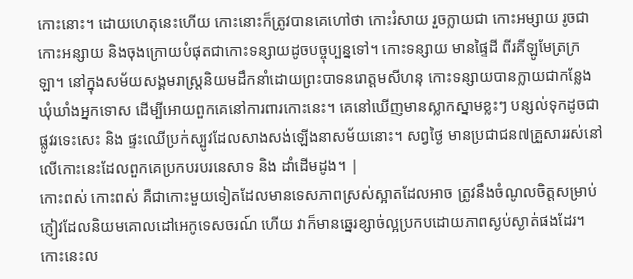កោះនោះ។ ដោយហេតុនេះហើយ កោះនោះក៏ត្រូវបានគេហៅថា កោះរំសាយ រួចក្លាយជា កោះអម្សាយ រូចជា កោះអន្សាយ និងចុងក្រោយបំផុតជាកោះទន្សាយដូចបច្ចុប្បន្នទៅ។ កោះទន្សាយ មានផ្ទៃដី ពីរគីឡូមែត្រក្រឡា។ នៅក្នុងសម័យសង្គមរាស្ត្រនិយមដឹកនាំដោយព្រះបាទនរោត្តមសីហនុ កោះទន្សាយបានក្លាយជាកន្លែងឃុំឃាំងអ្នកទោស ដើម្បីអោយពួកគេនៅការពារកោះនេះ។ គេនៅឃើញមានស្លាកស្នាមខ្លះៗ បន្សល់ទុកដូចជា ផ្លូវរទេះសេះ និង ផ្ទះឈើប្រក់ស្បូវដែលសាងសង់ឡើងនាសម័យនោះ។ សព្វថ្ងៃ មានប្រជាជន៧គ្រួសាររស់នៅលើកោះនេះដែលពួកគេប្រកបរបរនេសាទ និង ដាំដើមដូង។ |
កោះពស់ កោះពស់ គឺជាកោះមួយទៀតដែលមានទេសភាពស្រស់ស្អាតដែលអាច ត្រូវនឹងចំណូលចិត្តសម្រាប់ភ្ញៀវដែលនិយមគោលដៅអេកូទេសចរណ៍ ហើយ វាក៏មានឆ្នេរខ្សាច់ល្អប្រកបដោយភាពស្ងប់ស្ងាត់ផងដែរ។ កោះនេះល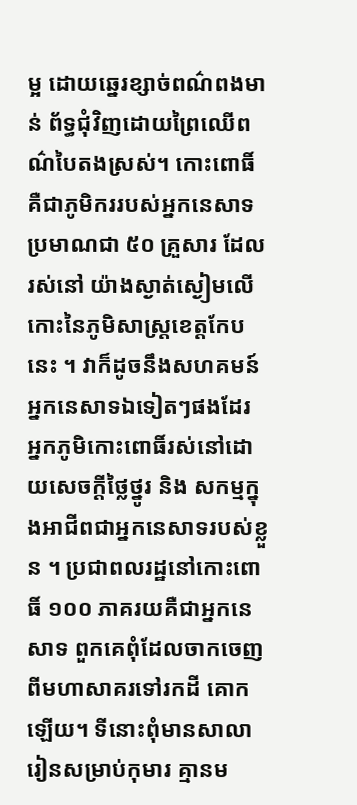ម្អ ដោយឆ្នេរខ្សាច់ពណ៌ពងមាន់ ព័ទ្ធជុំវិញដោយព្រៃឈើពណ៌បៃតងស្រស់។ កោះពោធិ៍ គឺជាភូមិកររបស់អ្នកនេសាទប្រមាណជា ៥០ គ្រួសារ ដែលរស់នៅ យ៉ាងស្ងាត់ស្ងៀមលើកោះនៃភូមិសាស្ត្រខេត្តកែបនេះ ។ វាក៏ដូចនឹងសហគមន៍ អ្នកនេសាទឯទៀតៗផងដែរ អ្នកភូមិកោះពោធិ៍រស់នៅដោយសេចក្តីថ្លៃថ្នូរ និង សកម្មក្នុងអាជីពជាអ្នកនេសាទរបស់ខ្លួន ។ ប្រជាពលរដ្ឋនៅកោះពោធិ៍ ១០០ ភាគរយគឺជាអ្នកនេសាទ ពួកគេពុំដែលចាកចេញពីមហាសាគរទៅរកដី គោកឡើយ។ ទីនោះពុំមានសាលារៀនសម្រាប់កុមារ គ្មានម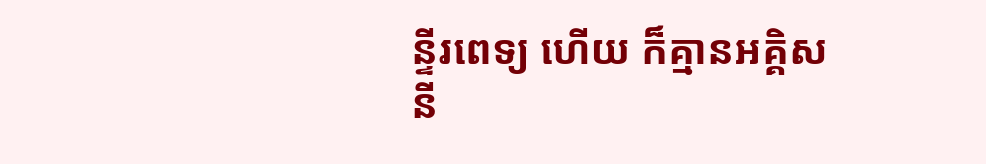ន្ទីរពេទ្យ ហើយ ក៏គ្មានអគ្គិសនី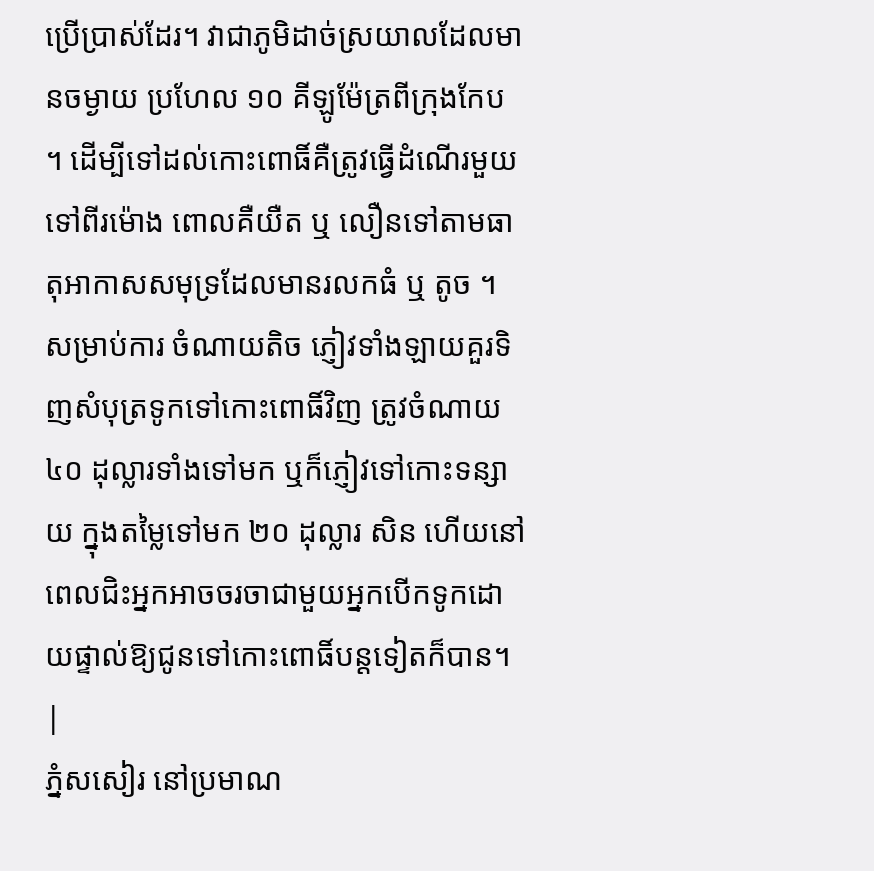ប្រើប្រាស់ដែរ។ វាជាភូមិដាច់ស្រយាលដែលមានចម្ងាយ ប្រហែល ១០ គីឡូម៉ែត្រពីក្រុងកែប ។ ដើម្បីទៅដល់កោះពោធិ៍គឺត្រូវធ្វើដំណើរមួយទៅពីរម៉ោង ពោលគឺយឺត ឬ លឿនទៅតាមធាតុអាកាសសមុទ្រដែលមានរលកធំ ឬ តូច ។ សម្រាប់ការ ចំណាយតិច ភ្ញៀវទាំងឡាយគួរទិញសំបុត្រទូកទៅកោះពោធិ៍វិញ ត្រូវចំណាយ ៤០ ដុល្លារទាំងទៅមក ឬក៏ភ្ញៀវទៅកោះទន្សាយ ក្នុងតម្លៃទៅមក ២០ ដុល្លារ សិន ហើយនៅពេលជិះអ្នកអាចចរចាជាមួយអ្នកបើកទូកដោយផ្ទាល់ឱ្យជូនទៅកោះពោធិ៍បន្តទៀតក៏បាន។ |
ភ្នំសសៀរ នៅប្រមាណ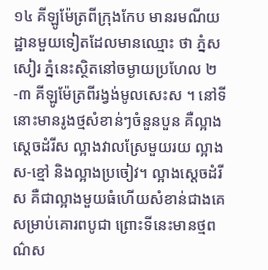១៤ គីឡូម៉ែត្រពីក្រុងកែប មានរមណីយដ្ឋានមួយទៀតដែលមានឈ្មោះ ថា ភ្នំសសៀរ ភ្នំនេះស្ថិតនៅចម្ងាយប្រហែល ២-៣ គីឡូម៉ែត្រពីរង្វង់មូលសេះស ។ នៅទីនោះមានរូងថ្មសំខាន់ៗចំនួនបួន គឺល្អាងស្តេចដំរីស ល្អាងវាលស្រែមួយរយ ល្អាងស-ខ្មៅ និងល្អាងប្រចៀវ។ ល្អាងស្តេចដំរីស គឺជាល្អាងមួយធំហើយសំខាន់ជាងគេ សម្រាប់គោរពបូជា ព្រោះទីនេះមានថ្មពណ៌ស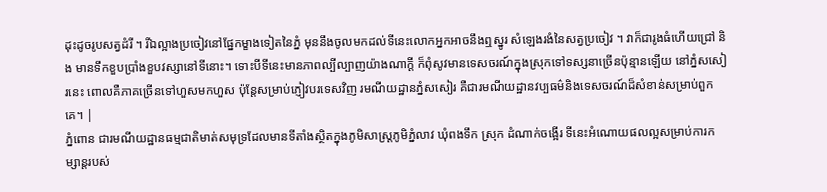ដុះដូចរូបសត្វដំរី ។ រីឯល្អាងប្រចៀវនៅផ្នែកម្ខាងទៀតនៃភ្នំ មុននឹងចូលមកដល់ទីនេះលោកអ្នកអាចនឹងឮស្នូរ សំឡេងរងំនៃសត្វប្រចៀវ ។ វាក៏ជារូងធំហើយជ្រៅ និង មានទឹកខួបប្រាំងខួបវស្សានៅទីនោះ។ ទោះបីទីនេះមានភាពល្បីល្បាញយ៉ាងណាក្តី ក៏ពុំសូវមានទេសចរណ៍ក្នុងស្រុកទៅទស្សនាច្រើនប៉ុន្មានឡើយ នៅភ្នំសសៀរនេះ ពោលគឺភាគច្រើនទៅហួសមកហួស ប៉ុន្តែសម្រាប់ភ្ញៀវបរទេសវិញ រមណីយដ្ឋានភ្នំសសៀរ គឺជារមណីយដ្ឋានវប្បធម៌និងទេសចរណ៍ដ៏សំខាន់សម្រាប់ពួកគេ។ |
ភ្នំពោន ជារមណីយដ្ឋានធម្មជាតិមាត់សមុទ្រដែលមានទីតាំងស្ថិតក្នុងភូមិសាស្ត្រភូមិភ្នំលាវ ឃុំពងទឹក ស្រុក ដំណាក់ចង្អើរ ទីនេះអំណោយផលល្អសម្រាប់ការកម្សាន្តរបស់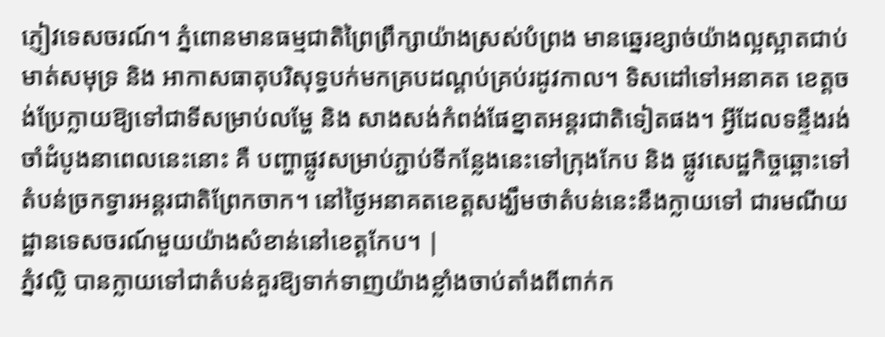ភ្ញៀវទេសចរណ៍។ ភ្នំពោនមានធម្មជាតិព្រៃព្រឹក្សាយ៉ាងស្រស់បំព្រង មានឆ្នេរខ្សាច់យ៉ាងល្អស្អាតជាប់ មាត់សមុទ្រ និង អាកាសធាតុបរិសុទ្ធបក់មកគ្របដណ្តប់គ្រប់រដូវកាល។ ទិសដៅទៅអនាគត ខេត្តចង់ប្រែក្លាយឱ្យទៅជាទីសម្រាប់លម្ហែ និង សាងសង់កំពង់ផែខ្នាតអន្តរជាតិទៀតផង។ អ្វីដែលទន្ទឹងរង់ចាំដំបូងនាពេលនេះនោះ គឺ បញ្ហាផ្លូវសម្រាប់ភ្ជាប់ទីកន្លែងនេះទៅក្រុងកែប និង ផ្លូវសេដ្ឋកិច្ចឆ្ពោះទៅតំបន់ច្រកទ្វារអន្តរជាតិព្រែកចាក។ នៅថ្ងៃអនាគតខេត្តសង្ឃឹមថាតំបន់នេះនឹងក្លាយទៅ ជារមណីយដ្ឋានទេសចរណ៍មួយយ៉ាងសំខាន់នៅខេត្តកែប។ |
ភ្នំវល្លិ បានក្លាយទៅជាតំបន់គួរឱ្យទាក់ទាញយ៉ាងខ្លាំងចាប់តាំងពីពាក់ក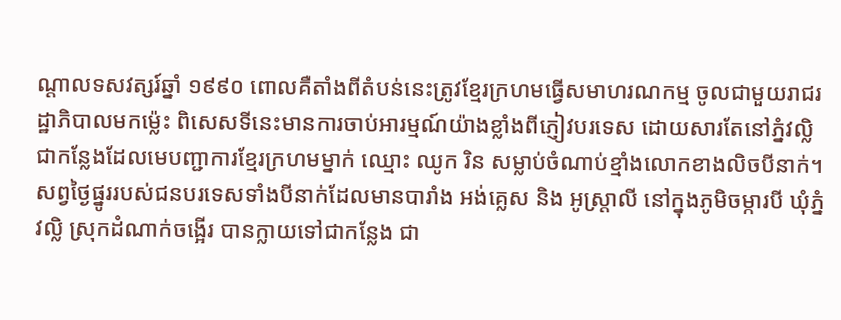ណ្តាលទសវត្សរ៍ឆ្នាំ ១៩៩០ ពោលគឺតាំងពីតំបន់នេះត្រូវខ្មែរក្រហមធ្វើសមាហរណកម្ម ចូលជាមួយរាជរដ្ឋាភិបាលមកម៉្លេះ ពិសេសទីនេះមានការចាប់អារម្មណ៍យ៉ាងខ្លាំងពីភ្ញៀវបរទេស ដោយសារតែនៅភ្នំវល្លិជាកន្លែងដែលមេបញ្ជាការខ្មែរក្រហមម្នាក់ ឈ្មោះ ឈូក រិន សម្លាប់ចំណាប់ខ្មាំងលោកខាងលិចបីនាក់។ សព្វថ្ងៃផ្នូររបស់ជនបរទេសទាំងបីនាក់ដែលមានបារាំង អង់គ្លេស និង អូស្ត្រាលី នៅក្នុងភូមិចម្ការបី ឃុំភ្នំវល្លិ ស្រុកដំណាក់ចង្អើរ បានក្លាយទៅជាកន្លែង ជា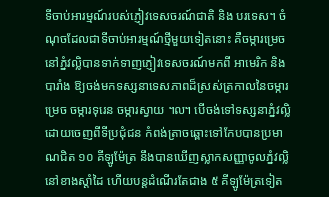ទីចាប់អារម្មណ៍របស់ភ្ញៀវទេសចរណ៍ជាតិ និង បរទេស។ ចំណុចដែលជាទីចាប់អារម្មណ៍ថ្មីមួយទៀតនោះ គឺចម្ការម្រេចនៅភ្នំវល្លិបានទាក់ទាញភ្ញៀវទេសចរណ៍មកពី អាមេរិក និង បារាំង ឱ្យចង់មកទស្សនាទេសភាពដ៏ស្រស់ត្រកាលនៃចម្ការម្រេច ចម្ការទុរេន ចម្ការស្វាយ ៘ បើចង់ទៅទស្សនាភ្នំវល្លិដោយចេញពីទីប្រជុំជន កំពង់ត្រាចឆ្ពោះទៅកែបបានប្រមាណជិត ១០ គីឡូម៉ែត្រ នឹងបានឃើញស្លាកសញ្ញាចូលភ្នំវល្លិនៅខាងស្តាំដៃ ហើយបន្តដំណើរតែជាង ៥ គីឡូម៉ែត្រទៀត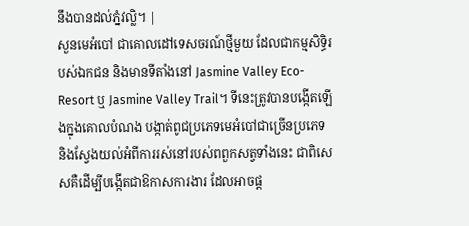នឹងបានដល់ភ្នំវល្លិ។ |
សួនមេអំបៅ ជាគោលដៅទេសចរណ៍ថ្មីមួយ ដែលជាកម្មសិទ្ធិរបស់ឯកជន និងមានទីតាំងនៅ Jasmine Valley Eco-Resort ឬ Jasmine Valley Trail។ ទីនេះត្រូវបានបង្កើតឡើងក្នុងគោលបំណង បង្កាត់ពូជប្រភេទមេអំបៅជាច្រើនប្រភេទ និងស្វែងយល់អំពីការរស់នៅរបស់ពពួកសត្វទាំងនេះ ជាពិសេសគឺដើម្បីបង្កើតជាឱកាសការងារ ដែលអាចផ្ត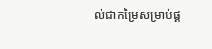ល់ជាកម្រៃសម្រាប់ផ្គ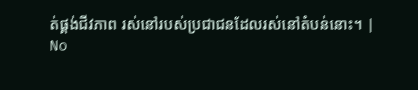ត់ផ្គង់ជីវភាព រស់នៅរបស់ប្រជាជនដែលរស់នៅតំបន់នោះ។ |
No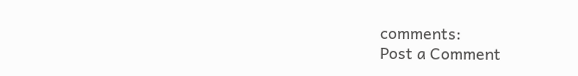comments:
Post a Comment